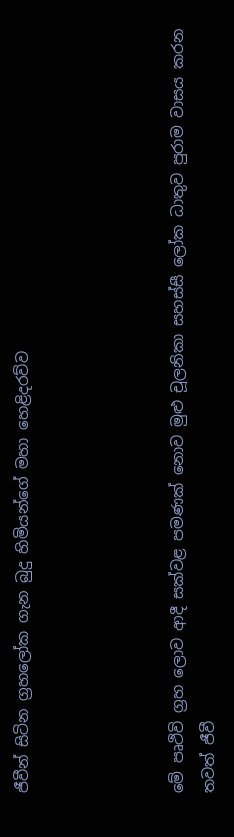ජීවීන් සිටින ග්‍රහලෝක ගැන බුදු හිමියන්ගේ මහා හෙළිදරව්ව




මේ පෘථිවි ග්‍රහ ලොව ආදී සක්වළ පමණක් නොව මුළු චූලනිකා සහස්සී ලෝක ධාතුව පුරාම වාසය කරන තවත් ජීවී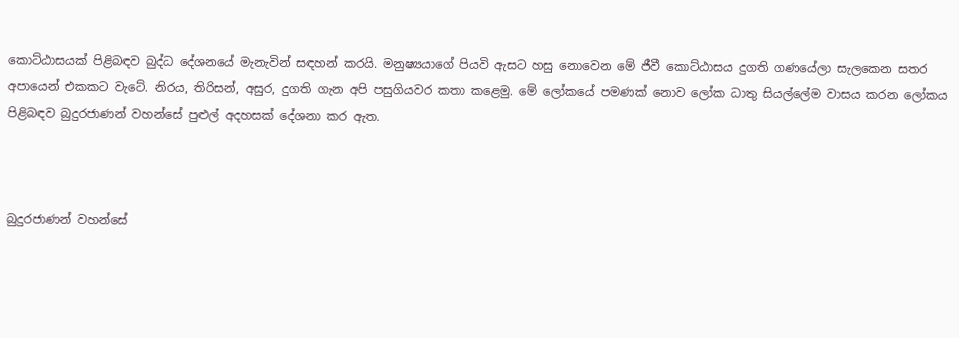කොට්ඨාසයක් පිළිබඳව බුද්ධ දේශනයේ මැනැවින් සඳහන් කරයි. මනුෂ්‍යයාගේ පියවි ඇසට හසු නොවෙන මේ ජීවී කොට්ඨාසය දුගති ගණයේලා සැලකෙන සතර අපායෙන් එකකට වැටේ. නිරය, තිරිසන්, අසුර, දුගති ගැන අපි පසුගියවර කතා කළෙමු. මේ ලෝකයේ පමණක් නොව ලෝක ධාතු සියල්ලේම වාසය කරන ලෝකය පිළිබඳව බුදුරජාණන් වහන්සේ පුළුල් අදහසක් දේශනා කර ඇත.



බුදුරජාණන් වහන්සේ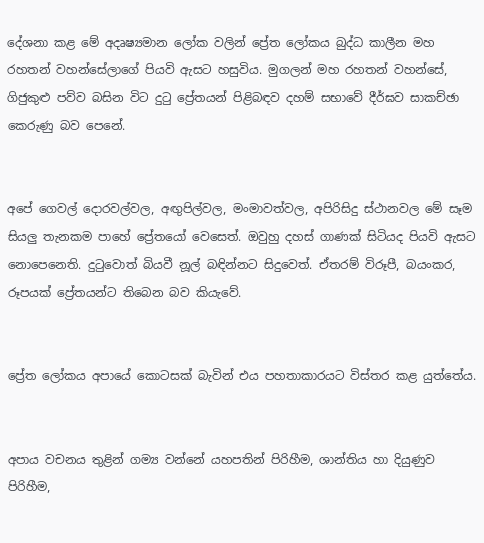දේශනා කළ මේ අදෘෂ්‍යමාන ලෝක වලින් ප්‍රේත ලෝකය බුද්ධ කාලීන මහ රහතන් වහන්සේලාගේ පියවි ඇසට හසුවිය. මුගලන් මහ රහතන් වහන්සේ, ගිජුකුළු පව්ව බසින විට දුටු ප්‍රේතයන් පිළිබඳව දහම් සභාවේ දීර්ඝව සාකච්ඡා කෙරුණු බව පෙනේ.


අපේ ගෙවල් දොරවල්වල, අඟුපිල්වල, මංමාවත්වල, අපිරිසිදු ස්ථානවල මේ සෑම සියලු තැනකම පාහේ ප්‍රේතයෝ වෙසෙත්. ඔවුහු දහස් ගාණක් සිටියද පියවි ඇසට නොපෙනෙති. දුටුවොත් බියවී නූල් බඳින්නට සිදුවෙත්. ඒතරම් විරූපී, බයංකර, රූපයක් ප්‍රේතයන්ට තිබෙන බව කියැවේ.


ප්‍රේත ලෝකය අපායේ කොටසක් බැවින් එය පහතාකාරයට විස්තර කළ යුත්තේය.


අපාය වචනය තුළින් ගම්‍ය වන්නේ යහපතින් පිරිහීම, ශාන්තිය හා දියුණුව පිරිහීම,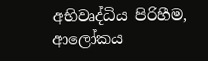අභිවෘද්ධිය පිරිහීම, ආලෝකය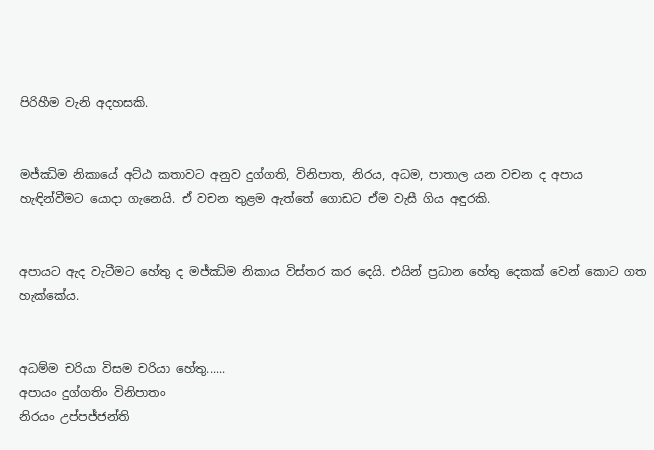පිරිහීම වැනි අදහසකි.


මජ්ඣිම නිකායේ අට්ඨ කතාවට අනුව දුග්ගති, විනිපාත, නිරය, අධම, පාතාල යන වචන ද අපාය හැඳින්වීමට යොද‌ා ගැනෙයි. ඒ වචන තුළම ඇත්තේ ගොඩට ඒම වැසී ගිය අඳුරකි.


අපායට ඇද වැටීමට හේතු ද මජ්ඣිම නිකාය විස්තර කර දෙයි. එයින් ප්‍රධාන හේතු දෙකක් වෙන් කොට ගත හැක්කේය.


අධම්ම චරියා විසම චරියා හේතු......
අපායං දුග්ගතිං විනිපාතං
නිරයං උප්පජ්ජන්ති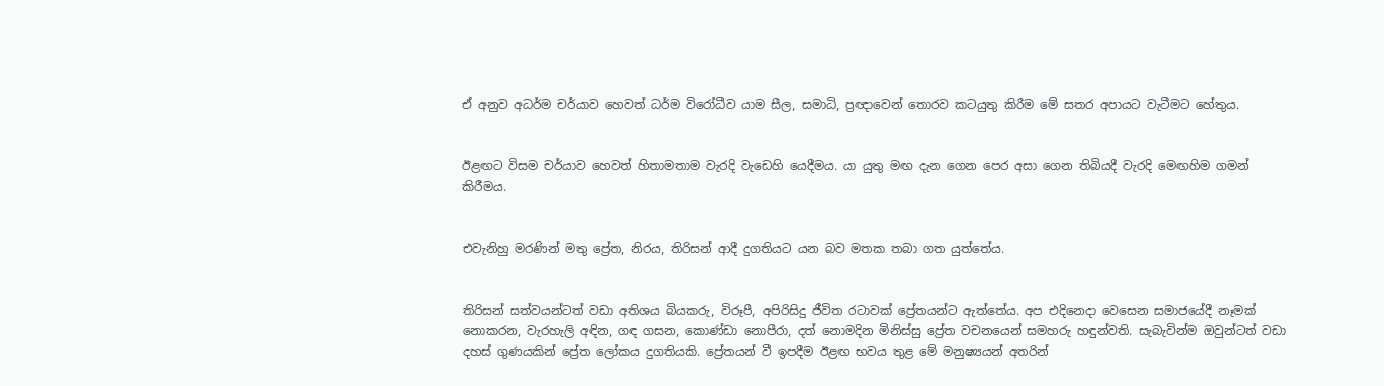ඒ අනුව අධර්ම චර්යාව හෙවත් ධර්ම විරෝධීව යාම සීල, සමාධි, ප්‍රඥාවෙන් තොරව කටයුතු කිරීම මේ සතර අපායට වැටීමට හේතුය.


ඊළඟට විසම චර්යාව හෙවත් හිතාමතාම වැරදි වැඩෙහි යෙදීමය. යා යුතු මඟ දැන ගෙන පෙර අසා ගෙන තිබියදී වැරදි මෙඟහිම ගමන් කිරීමය.


එවැනිහු මරණින් මතු ප්‍රේත, නිරය, තිරිසන් ආදී දුගතියට යන බව මතක තබා ගත යුත්තේය.


තිරිසන් සත්වයන්ටත් වඩා අතිශය බියකරු, විරූපී, අපිරිසිදු ජීවිත රටාවක් ප්‍රේතයන්ට ඇත්තේය. අප එදිනෙදා වෙසෙන සමාජයේදී නෑමක් නොකරන, වැරහැලි අඳින, ගඳ ගසන, කොණ්ඩා නොපීරා, දත් නොමදින මිනිස්සු ප්‍රේත වචනයෙන් සමහරු හඳුන්වති. සැබැවින්ම ඔවුන්ටත් වඩා දහස් ගුණයකින් ප්‍රේත ලෝකය දුගතියකි. ප්‍රේතයන් වී ඉපදීම ඊළඟ භවය තුළ මේ මනුෂ්‍යයන් අතරින්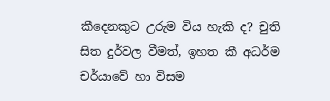කීදෙනකුට උරුම විය හැකි ද? චුති සිත දුර්වල වීමත්, ඉහත කී අධර්ම චර්යාවේ හා විසම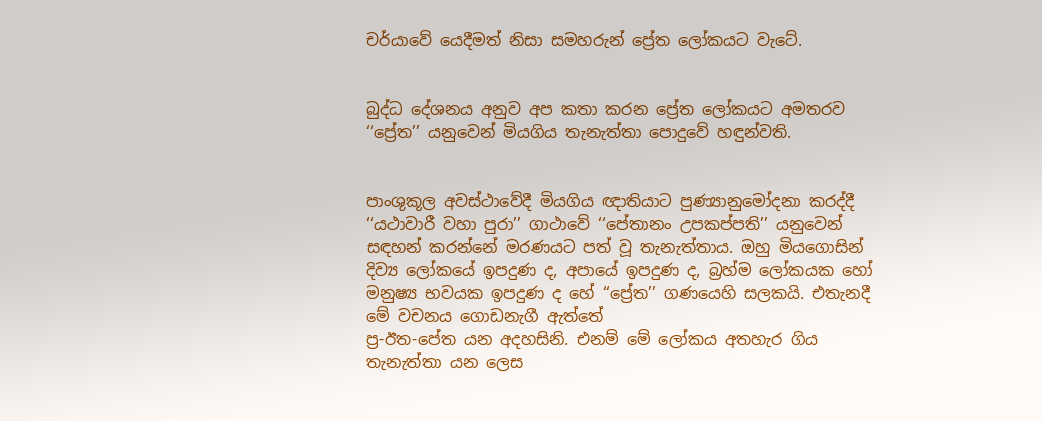චර්යාවේ යෙදීමත් නිසා සමහරුන් ප්‍රේත ලෝකයට වැටේ.


බුද්ධ දේශනය අනුව අප කතා කරන ප්‍රේත ලෝකයට අමතරව ‘‘ප්‍රේත’’ යනුවෙන් මියගිය තැනැත්තා පොදුවේ හඳුන්වති.


පාංශුකූල අවස්ථාවේදී මියගිය ඥාතියාට පුණ්‍යානුමෝදනා කරද්දී
‘‘යථාවාරී වහා පුරා’’ ගාථාවේ ‘‘පේතානං උපකප්පති’’ යනුවෙන් සඳහන් කරන්නේ මරණයට පත් වූ තැනැත්තාය. ඔහු මියගොසින් දිව්‍ය ලෝකයේ ඉපදුණ ද, අපායේ ඉපදුණ ද, බ්‍රහ්ම ලෝකයක හෝ මනුෂ්‍ය භවයක ඉපදුණ ද හේ ‘‘ප්‍රේත’’ ගණයෙහි සලකයි. එතැනදී මේ වචනය ගොඩනැගී ඇත්තේ
ප්‍ර-ඊත-පේත යන අදහසිනි. එනම් මේ ලෝකය අතහැර ගිය තැනැත්තා යන ලෙස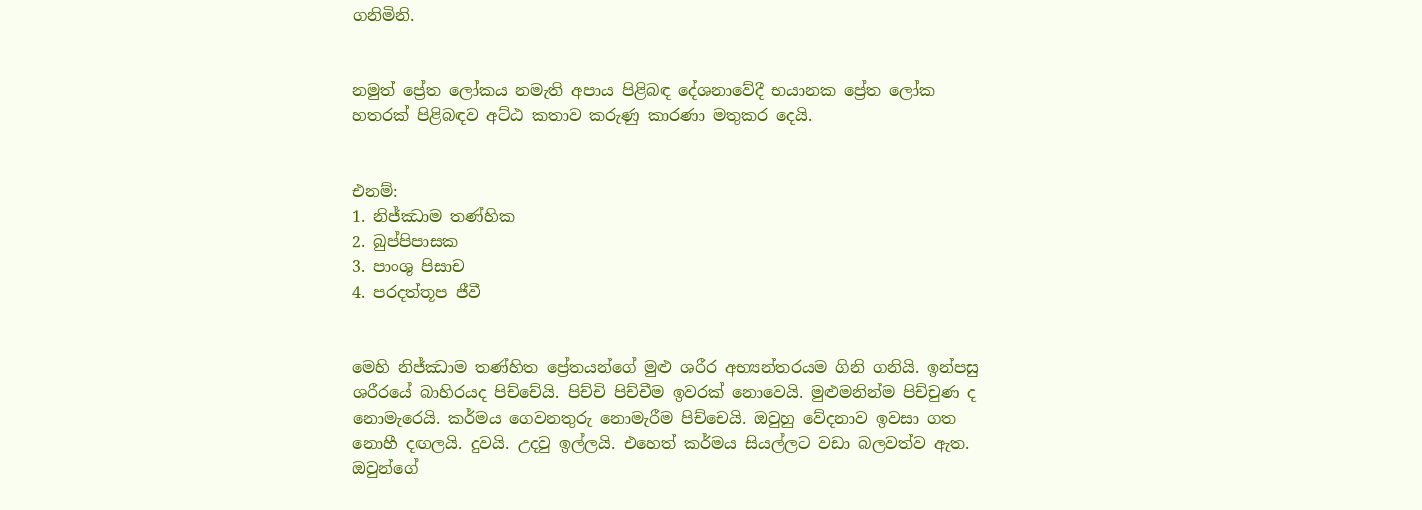ගනිමිනි.


නමුත් ප්‍රේත ලෝකය නමැති අපාය පිළිබඳ දේශනාවේදී භයානක ප්‍රේත ලෝක හතරක් පිළිබඳව අට්ඨ කතාව කරුණු කාරණා මතුකර දෙයි.


එනම්:
1. නිජ්ඣාම තණ්හික
2. බුප්පිපාසක
3. පාංශු පිසාච
4. පරදත්තූප ජීවී


මෙහි නිජ්ඣාම තණ්හිත ප්‍රේතයන්ගේ මුළු ශරීර අභ්‍යන්තරයම ගිනි ගනියි. ඉන්පසු ශරීරයේ බාහිරයද පිච්චේයි. පිච්චි පිච්චීම ඉවරක් නොවෙයි. මුළුමනින්ම පිච්චුණ ද නොමැරෙයි. කර්මය ගෙවනතුරු නොමැරීම පිච්චෙයි. ඔවුහු වේදනාව ඉවසා ගත නොහී දඟලයි. දුවයි. උදවු ඉල්ලයි. එහෙත් කර්මය සියල්ලට වඩා බලවත්ව ඇත. ඔවුන්ගේ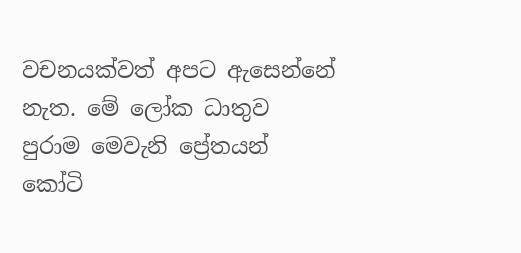වචනයක්වත් අපට ඇසෙන්නේ නැත. මේ ලෝක ධාතුව පුරාම මෙවැනි ප්‍රේතයන් කෝටි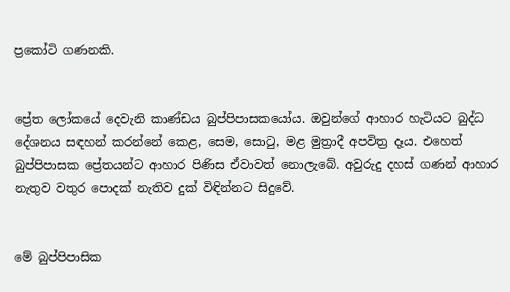ප්‍රකෝටි ගණනකි.


ප්‍රේත ලෝකයේ දෙවැනි කාණ්ඩය බුප්පිපාසකයෝය. ඔවුන්ගේ ආහාර හැටියට බුද්ධ දේශනය සඳහන් කරන්නේ කෙළ, සෙම, සොටු, මළ මුත්‍රාදී අපවිත්‍ර දෑය. එහෙත් බුප්පිපාසක ප්‍රේතයන්ට ආහාර පිණිස ඒවාවත් නොලැබේ. අවුරුදු දහස් ගණන් ආහාර නැතුව වතුර පොදක් නැතිව දුක් විඳින්නට සිදුවේ.


මේ බුප්පිපාසික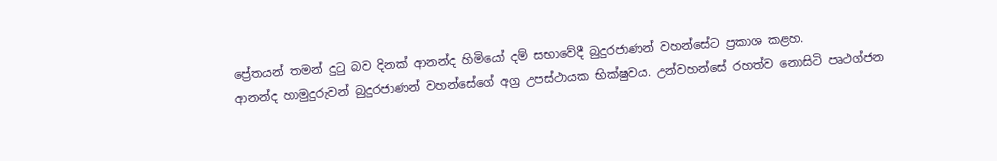ප්‍රේතයන් තමන් දුටු බව දිනක් ආනන්ද හිමියෝ දම් සභාවේදී බුදුරජාණන් වහන්සේට ප්‍රකාශ කළහ.
ආනන්ද හාමුදුරුවන් බුදුරජාණන් වහන්සේගේ අග්‍ර උපස්ථායක භික්ෂුවය. උන්වහන්සේ රහත්ව නොසිටි පෘථග්ජන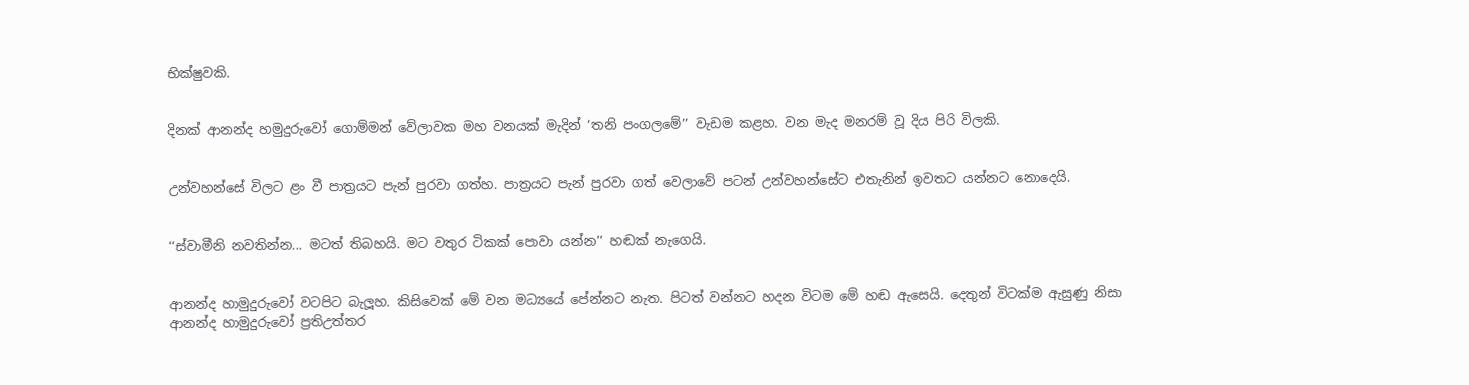භික්ෂුවකි.


දිනක් ආනන්ද හමුදුරුවෝ ගොම්මන් වේලාවක මහ වනයක් මැදින් ‘තනි පංගලමේ’’ වැඩම කළහ. වන මැද මනරම් වූ දිය පිරි විලකි.


උන්වහන්සේ විලට ළං වී පාත්‍රයට පැන් පුරවා ගත්හ. පාත්‍රයට පැන් පුරවා ගත් වෙලාවේ පටන් උන්වහන්සේට එතැනින් ඉවතට යන්නට නොදෙයි.


‘‘ස්වාමීනි නවතින්න... මටත් තිබහයි. මට වතුර ටිකක් පොවා යන්න’’ හඬක් නැගෙයි.


ආනන්ද හාමුදුරුවෝ වටපිට බැලූහ. කිසිවෙක් මේ වන මධ්‍යයේ පේන්නට නැත. පිටත් වන්නට හදන විටම මේ හඬ ඇසෙයි. දෙතුන් විටක්ම ඇසුණු නිසා ආනන්ද හාමුදුරුවෝ ප්‍රතිඋත්තර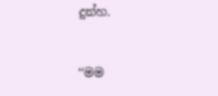දුන්හ.


‘‘මම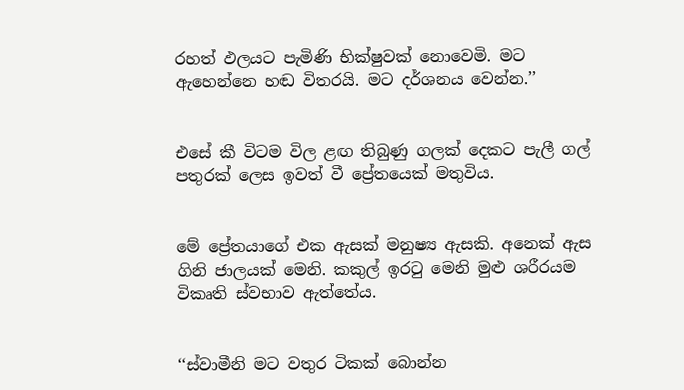රහත් ඵලයට පැමිණි භික්ෂුවක් නොවෙමි. මට ඇහෙන්නෙ හඬ විතරයි. මට දර්ශනය වෙන්න.’’


එසේ කී විටම විල ළඟ තිබුණු ගලක් දෙකට පැලී ගල් පතුරක් ලෙස ඉවත් වී ප්‍රේතයෙක් මතුවිය.


මේ ප්‍රේතයාගේ එක ඇසක් මනුෂ්‍ය ඇසකි. අනෙක් ඇස ගිනි ජාලයක් මෙනි. කකුල් ඉරටු මෙනි මුළු ශරීරයම විකෘති ස්වභාව ඇත්තේය.


‘‘ස්වාමීනි මට වතුර ටිකක් බොන්න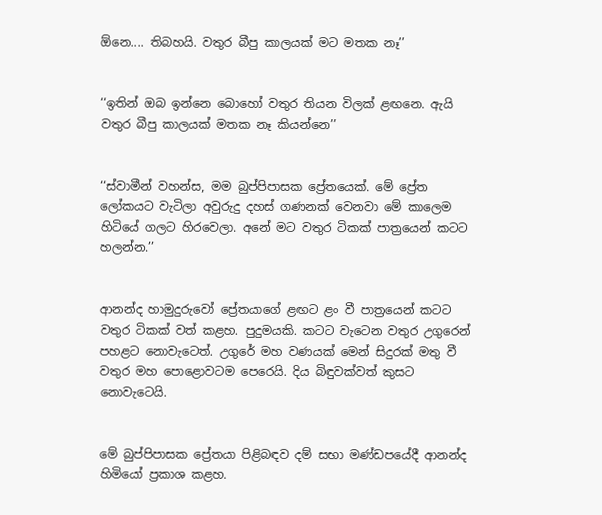ඕනෙ.... තිබහයි. වතුර බීපු කාලයක් මට මතක නෑ’’


‘‘ඉතින් ඔබ ඉන්නෙ බොහෝ වතුර තියන විලක් ළඟනෙ. ඇයි වතුර බීපු කාලයක් මතක නෑ කියන්නෙ’’


‘‘ස්වාමීන් වහන්ස, මම බුප්පිපාසක ප්‍රේතයෙක්. මේ ප්‍රේත ලෝකයට වැටිලා අවුරුදු දහස් ගණනක් වෙනවා මේ කාලෙම හිටියේ ගලට හිරවෙලා. අනේ මට වතුර ටිකක් පාත්‍රයෙන් කටට හලන්න.’’


ආනන්ද හාමුදුරුවෝ ප්‍රේතයාගේ ළඟට ළං වී පාත්‍රයෙන් කටට වතුර ටිකක් වත් කළහ. පුදුමයකි. කටට වැටෙන වතුර උගුරෙන් පහළට නොවැටෙත්. උගුරේ මහ වණයක් මෙන් සිදුරක් මතු වී වතුර මහ පොළොවටම පෙරෙයි. දිය බිඳුවක්වත් කුසට නොවැටෙයි.


මේ බුප්පිපාසක ප්‍රේතයා පිළිබඳව දම් සභා මණ්ඩපයේදී ආනන්ද හිමියෝ ප්‍රකාශ කළහ.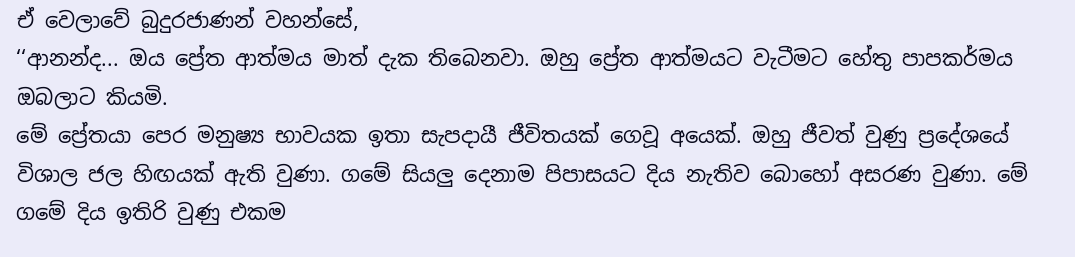ඒ වෙලාවේ බුදුරජාණන් වහන්සේ,
‘‘ආනන්ද... ඔය ප්‍රේත ආත්මය මාත් දැක තිබෙනවා. ඔහු ප්‍රේත ආත්මයට වැටීමට හේතු පාපකර්මය ඔබලාට කියමි.
මේ ප්‍රේතයා පෙර මනුෂ්‍ය භාවයක ඉතා සැපදායී ජීවිතයක් ගෙවූ අයෙක්. ඔහු ජීවත් වුණු ප්‍රදේශයේ විශාල ජල හිඟයක් ඇති වුණා. ගමේ සියලු දෙනාම පිපාසයට දිය නැතිව බොහෝ අසරණ වුණා. මේ ගමේ දිය ඉතිරි වුණු එකම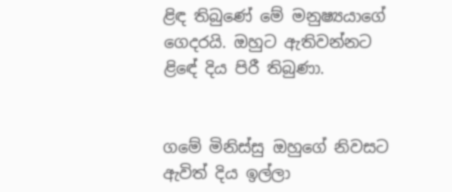ළිඳ තිබුණේ මේ මනුෂ්‍යයාගේ ගෙදරයි. ඔහුට ඇතිවන්නට ළිඳේ දිය පිරී තිබුණා.


ගමේ මිනිස්සු ඔහුගේ නිවසට ඇවිත් දිය ඉල්ලා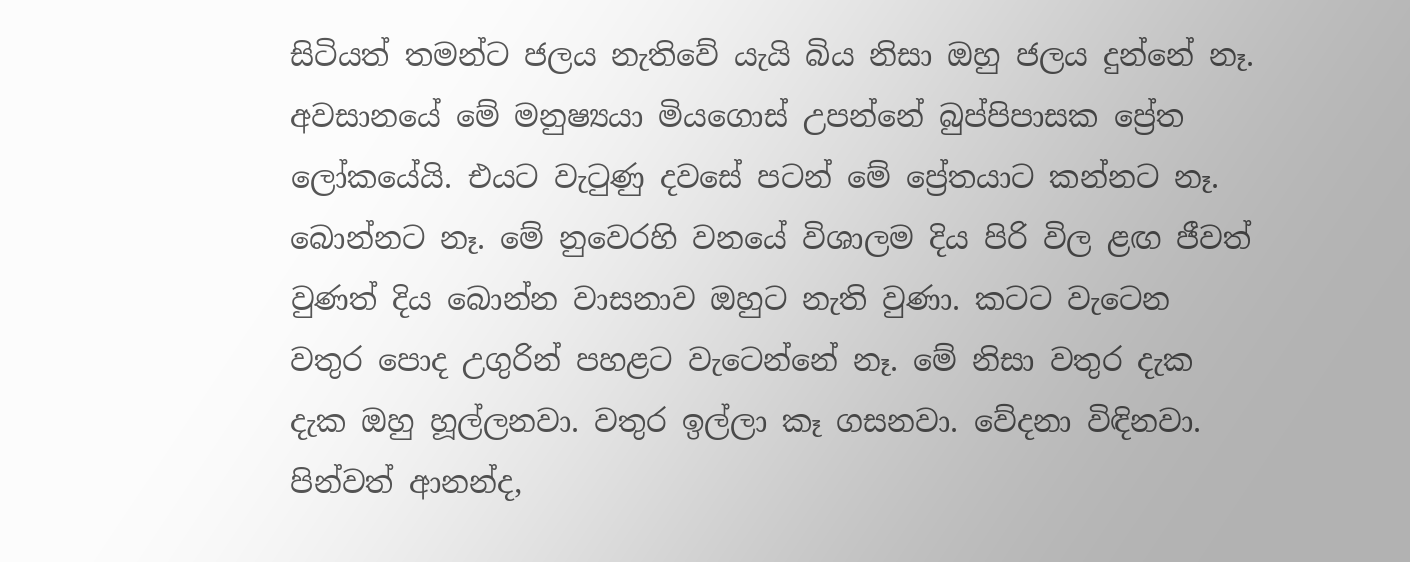සිටියත් තමන්ට ජලය නැතිවේ යැයි බිය නිසා ඔහු ජලය දුන්නේ නෑ.
අවසානයේ මේ මනුෂ්‍යයා මියගොස් උපන්නේ බුප්පිපාසක ප්‍රේත ලෝකයේයි. එයට වැටුණු දවසේ පටන් මේ ප්‍රේතයාට කන්නට නෑ. බොන්නට නෑ. මේ නුවෙරහි වනයේ විශාලම දිය පිරි විල ළඟ ජීවත් වුණත් දිය බොන්න වාසනාව ඔහුට නැති වුණා. කටට වැටෙන වතුර පොද උගුරින් පහළට වැටෙන්නේ නෑ. මේ නිසා වතුර දැක දැක ඔහු හූල්ලනවා. වතුර ඉල්ලා කෑ ගසනවා. වේදනා විඳිනවා. පින්වත් ආනන්ද,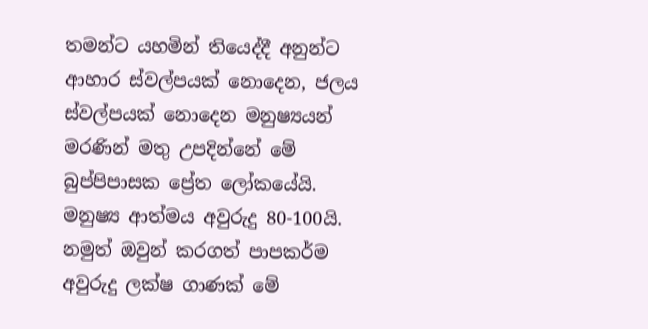තමන්ට යහමින් තියෙද්දී අනුන්ට ආහාර ස්වල්පයක් නොදෙන, ජලය ස්වල්පයක් නොදෙන මනුෂ්‍යයන් මරණින් මතු උපදින්නේ මේ බුප්පිපාසක ප්‍රේත ලෝකයේයි. මනුෂ්‍ය ආත්මය අවුරුදු 80-100යි. නමුත් ඔවුන් කරගත් පාපකර්ම අවුරුදු ලක්ෂ ගාණක් මේ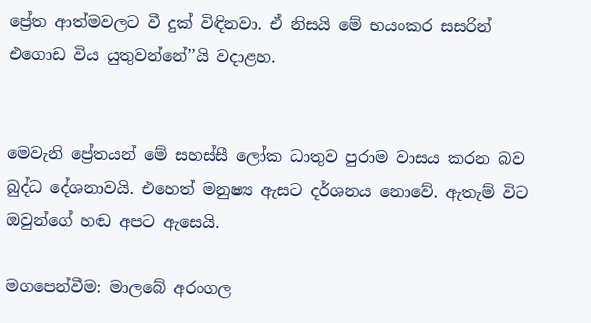ප්‍රේත ආත්මවලට වී දුක් විඳිනවා. ඒ නිසයි මේ භයංකර සසරින් එගොඩ විය යුතුවන්නේ’’යි වදාළහ.


මෙවැනි ප්‍රේතයන් මේ සහස්සී ලෝක ධාතුව පුරාම වාසය කරන බව බුද්ධ දේශනාවයි. එහෙත් මනුෂ්‍ය ඇසට දර්ශනය නොවේ. ඇතැම් විට ඔවුන්ගේ හඬ අපට ඇසෙයි.

මගපෙන්වීම: මාලබේ අරංගල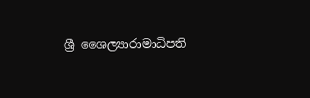ශ්‍රී ශෛල්‍යාරාමාධිපති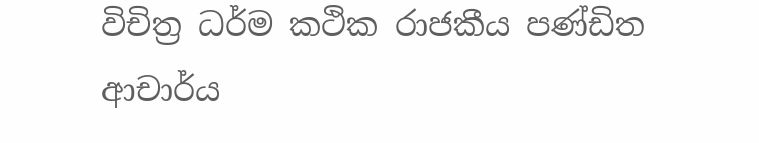විචිත්‍ර ධර්ම කථික රාජකීය පණ්ඩිත ආචාර්ය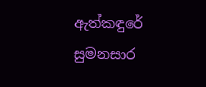ඇත්කඳුරේ සුමනසාර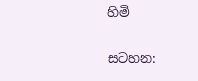හිමි


සටහන: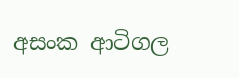අසංක ආටිගල